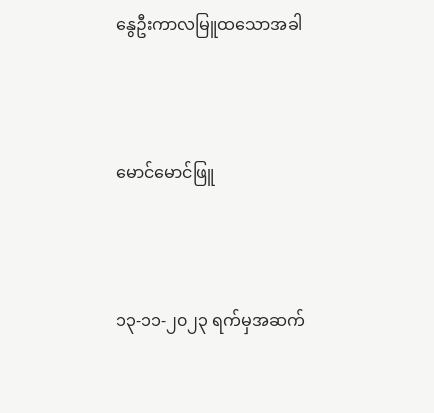နွေဦးကာလမြူထသောအခါ



မောင်မောင်ဖြူ



၁၃-၁၁-၂၀၂၃ ရက်မှအဆက်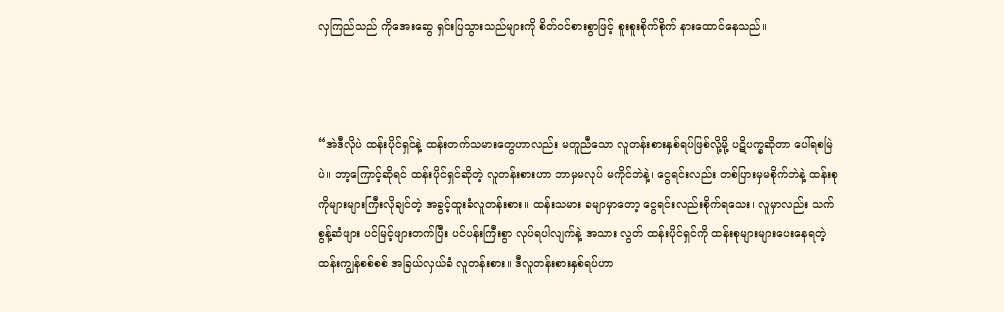လှကြည်သည် ကိုအေးဆွေ ရှင်းပြသွားသည်များကို စိတ်ဝင်စားစွာဖြင့် စူးစူးစိုက်စိုက် နားထောင်နေသည်။



“အဲဒီလိုပဲ ထန်းပိုင်ရှင်နဲ့ ထန်းတက်သမားတွေဟာလည်း မတူညီသော လူတန်းစားနှစ်ရပ်ဖြစ်လို့မို့ ပဋိပက္ခဆိုတာ ပေါ်ရစမြဲပဲ။ ဘာ့ကြောင့်ဆိုရင် ထန်းပိုင်ရှင်ဆိုတဲ့ လူတန်းစားဟာ ဘာမှမလုပ် မကိုင်ဘဲနဲ့၊ ငွေရင်းလည်း တစ်ပြားမှမစိုက်ဘဲနဲ့ ထန်းစုကိုများများကြီးလိုချင်တဲ့ အခွင့်ထူးခံလူတန်းစား။ ထန်းသမား ခမျာမှာတော့ ငွေရင်းလည်းစိုက်ရသေး၊ လူမှာလည်း သက်စွန့်ဆံဖျား ပင်မြင့်ဖျားတက်ပြီး ပင်ပန်းကြီးစွာ လုပ်ရပါလျက်နဲ့ အသား လွတ် ထန်းပိုင်ရှင်ကို ထန်းစုများများပေးနေရတဲ့ ထန်းကျွန်စစ်စစ် အခြယ်လှယ်ခံ လူတန်းစား။ ဒီလူတန်းစားနှစ်ရပ်ဟာ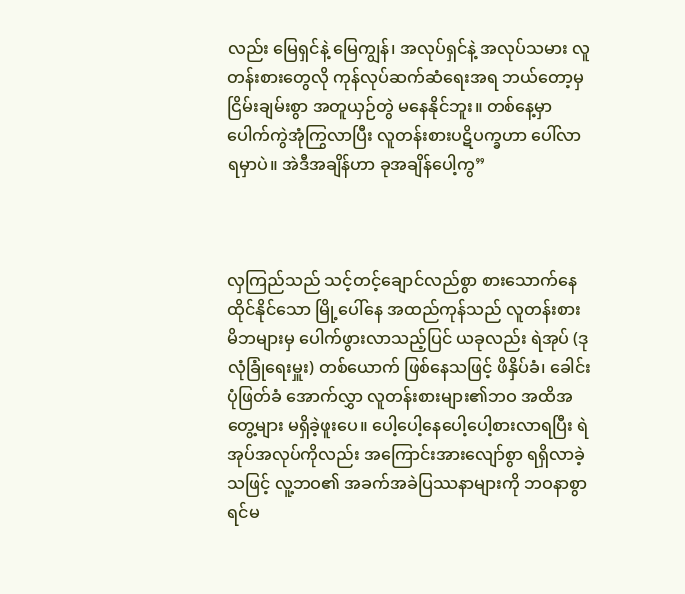လည်း မြေရှင်နဲ့ မြေကျွန်၊ အလုပ်ရှင်နဲ့ အလုပ်သမား လူတန်းစားတွေလို ကုန်လုပ်ဆက်ဆံရေးအရ ဘယ်တော့မှ ငြိမ်းချမ်းစွာ အတူယှဉ်တွဲ မနေနိုင်ဘူး။ တစ်နေ့မှာ ပေါက်ကွဲအုံကြွလာပြီး လူတန်းစားပဋိပက္ခဟာ ပေါ်လာရမှာပဲ။ အဲဒီအချိန်ဟာ ခုအချိန်ပေါ့ကွ”



လှကြည်သည် သင့်တင့်ချောင်လည်စွာ စားသောက်နေထိုင်နိုင်သော မြို့ပေါ်နေ အထည်ကုန်သည် လူတန်းစား မိဘများမှ ပေါက်ဖွားလာသည့်ပြင် ယခုလည်း ရဲအုပ် (ဒုလုံခြုံရေးမှူး) တစ်ယောက် ဖြစ်နေသဖြင့် ဖိနှိပ်ခံ၊ ခေါင်းပုံဖြတ်ခံ အောက်လွှာ လူတန်းစားများ၏ဘဝ အထိအတွေ့များ မရှိခဲ့ဖူးပေ။ ပေါ့ပေါ့နေပေါ့ပေါ့စားလာရပြီး ရဲအုပ်အလုပ်ကိုလည်း အကြောင်းအားလျော်စွာ ရရှိလာခဲ့သဖြင့် လူ့ဘဝ၏ အခက်အခဲပြဿနာများကို ဘဝနာစွာ ရင်မ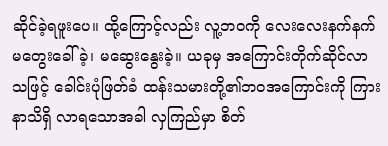ဆိုင်ခဲ့ရဖူးပေ။ ထို့ကြောင့်လည်း လူ့ဘဝကို လေးလေးနက်နက် မတွေးခေါ်ခဲ့၊ မဆွေးနွေးခဲ့။ ယခုမှ အကြောင်းတိုက်ဆိုင်လာသဖြင့် ခေါင်းပုံဖြတ်ခံ ထန်းသမားတို့၏ဘဝအကြောင်းကို ကြားနာသိရှိ လာရသောအခါ လှကြည်မှာ စိတ်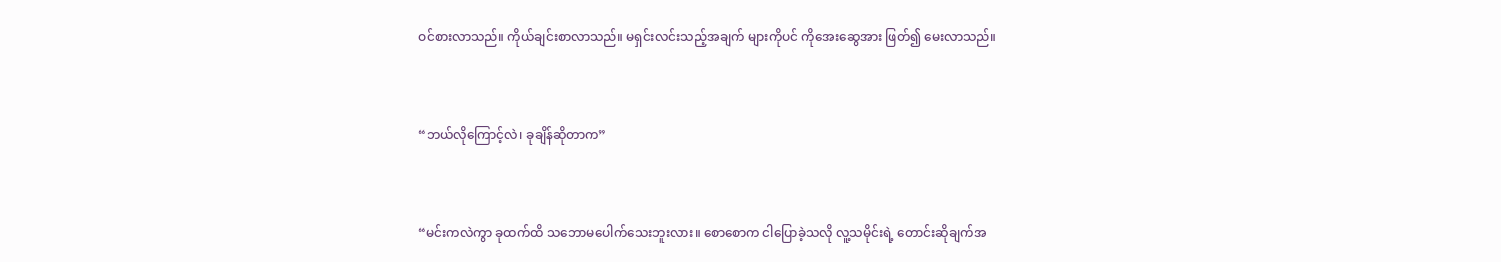ဝင်စားလာသည်။ ကိုယ်ချင်းစာလာသည်။ မရှင်းလင်းသည့်အချက် များကိုပင် ကိုအေးဆွေအား ဖြတ်၍ မေးလာသည်။



“ဘယ်လိုကြောင့်လဲ၊ ခုချိန်ဆိုတာက”



“မင်းကလဲကွာ ခုထက်ထိ သဘောမပေါက်သေးဘူးလား။ စောစောက ငါပြောခဲ့သလို လူ့သမိုင်းရဲ့ တောင်းဆိုချက်အ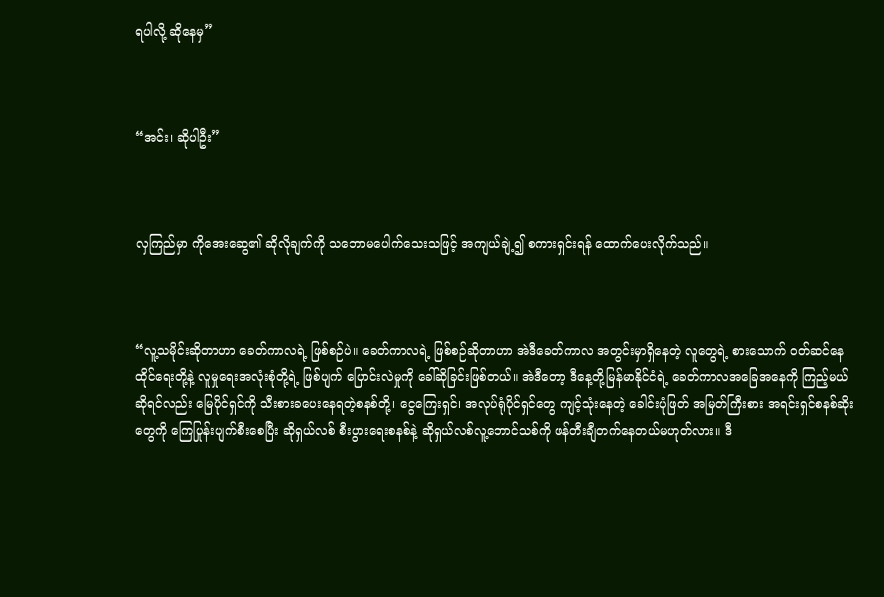ရပါလို့ ဆိုနေမှ”



“အင်း၊ ဆိုပါဦး”



လှကြည်မှာ ကိုအေးဆွေ၏ ဆိုလိုချက်ကို သဘောမပေါက်သေးသဖြင့် အကျယ်ချဲ့၍ စကားရှင်းရန် ထောက်ပေးလိုက်သည်။



“လူ့သမိုင်းဆိုတာဟာ ခေတ်ကာလရဲ့ ဖြစ်စဉ်ပဲ။ ခေတ်ကာလရဲ့ ဖြစ်စဉ်ဆိုတာဟာ အဲဒီခေတ်ကာလ အတွင်းမှာရှိနေတဲ့ လူတွေရဲ့ စားသောက် ဝတ်ဆင်နေထိုင်ရေးတို့နဲ့ လူမှုရေးအလုံးစုံတို့ရဲ့ ဖြစ်ပျက် ပြောင်းလဲမှုကို ခေါ်ဆိုခြင်းဖြစ်တယ်။ အဲဒီတော့ ဒီနေ့တို့မြန်မာနိုင်ငံရဲ့ ခေတ်ကာလအခြေအနေကို ကြည့်မယ်ဆိုရင်လည်း မြေပိုင်ရှင်ကို သီးစားခပေးနေရတဲ့စနစ်တို့၊ ငွေကြေးရှင်၊ အလုပ်ရုံပိုင်ရှင်တွေ ကျင့်သုံးနေတဲ့ ခေါင်းပုံဖြတ် အမြတ်ကြီးစား အရင်းရှင်စနစ်ဆိုးတွေကို ကြေပြုန်းပျက်စီးစေပြီး ဆိုရှယ်လစ် စီးပွားရေးစနစ်နဲ့ ဆိုရှယ်လစ်လူ့ဘောင်သစ်ကို ဖန်တီးချီတက်နေတယ်မဟုတ်လား။ ဒီ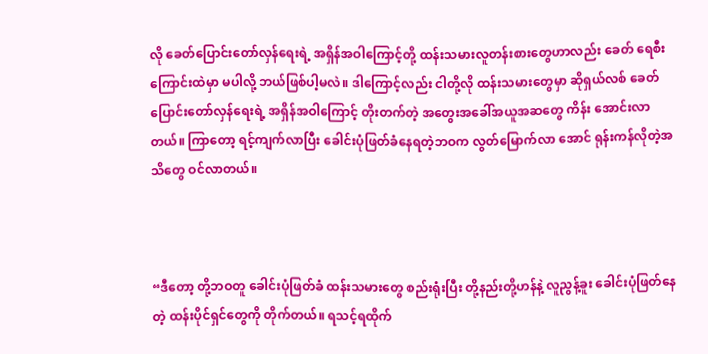လို ခေတ်ပြောင်းတော်လှန်ရေးရဲ့ အရှိန်အဝါကြောင့်တို့ ထန်းသမားလူတန်းစားတွေဟာလည်း ခေတ် ရေစီးကြောင်းထဲမှာ မပါလို့ ဘယ်ဖြစ်ပါ့မလဲ။ ဒါကြောင့်လည်း ငါတို့လို ထန်းသမားတွေမှာ ဆိုရှယ်လစ် ခေတ်ပြောင်းတော်လှန်ရေးရဲ့ အရှိန်အဝါကြောင့် တိုးတက်တဲ့ အတွေးအခေါ်အယူအဆတွေ ကိန်း အောင်းလာတယ်။ ကြာတော့ ရင့်ကျက်လာပြီး ခေါင်းပုံဖြတ်ခံနေရတဲ့ဘဝက လွတ်မြောက်လာ အောင် ရုန်းကန်လိုတဲ့အသိတွေ ဝင်လာတယ်။



“ဒီတော့ တို့ဘဝတူ ခေါင်းပုံဖြတ်ခံ ထန်းသမားတွေ စည်းရုံးပြီး တို့နည်းတို့ဟန်နဲ့ လူညွန့်ခူး ခေါင်းပုံဖြတ်နေတဲ့ ထန်းပိုင်ရှင်တွေကို တိုက်တယ်။ ရသင့်ရထိုက်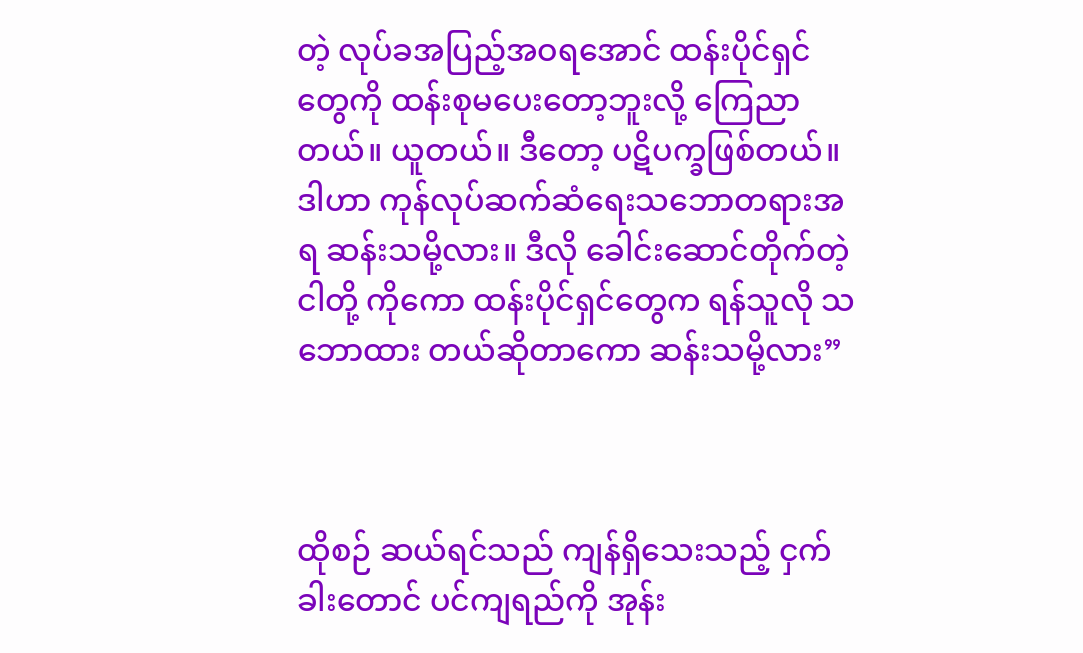တဲ့ လုပ်ခအပြည့်အဝရအောင် ထန်းပိုင်ရှင်တွေကို ထန်းစုမပေးတော့ဘူးလို့ ကြေညာတယ်။ ယူတယ်။ ဒီတော့ ပဋိပက္ခဖြစ်တယ်။ ဒါဟာ ကုန်လုပ်ဆက်ဆံရေးသဘောတရားအရ ဆန်းသမို့လား။ ဒီလို ခေါင်းဆောင်တိုက်တဲ့ ငါတို့ ကိုကော ထန်းပိုင်ရှင်တွေက ရန်သူလို သဘောထား တယ်ဆိုတာကော ဆန်းသမို့လား”



ထိုစဉ် ဆယ်ရင်သည် ကျန်ရှိသေးသည့် ငှက်ခါးတောင် ပင်ကျရည်ကို အုန်း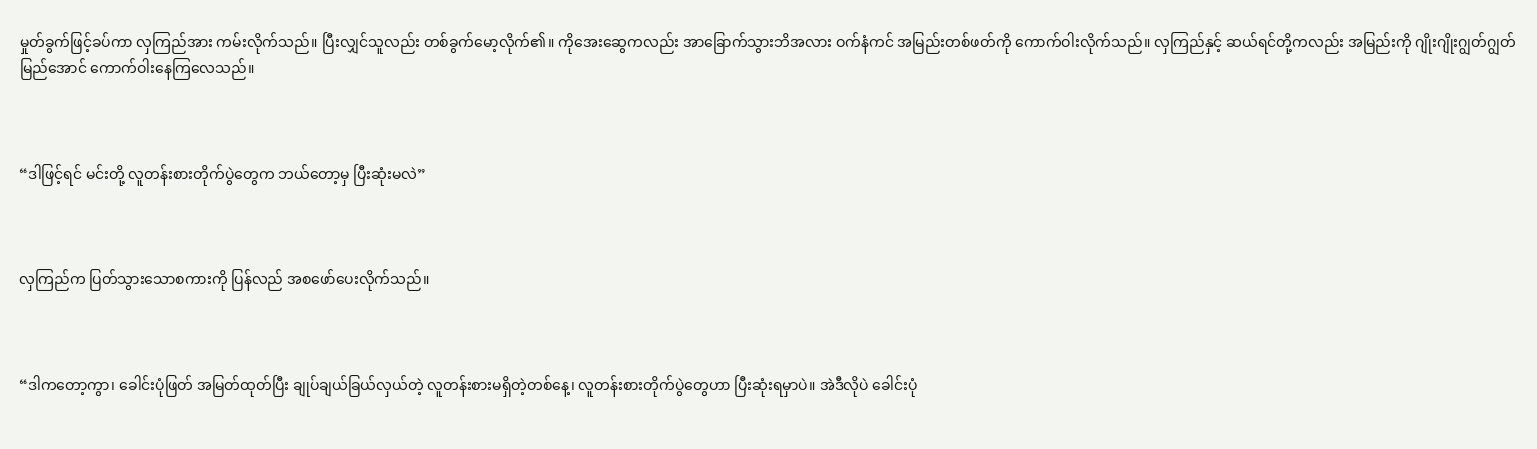မှုတ်ခွက်ဖြင့်ခပ်ကာ လှကြည်အား ကမ်းလိုက်သည်။ ပြီးလျှင်သူလည်း တစ်ခွက်မော့လိုက်၏။ ကိုအေးဆွေကလည်း အာခြောက်သွားဘိအလား ဝက်နံကင် အမြည်းတစ်ဖတ်ကို ကောက်ဝါးလိုက်သည်။ လှကြည်နှင့် ဆယ်ရင်တို့ကလည်း အမြည်းကို ဂျိုးဂျိုးဂျွတ်ဂျွတ် မြည်အောင် ကောက်ဝါးနေကြလေသည်။



“ဒါဖြင့်ရင် မင်းတို့ လူတန်းစားတိုက်ပွဲတွေက ဘယ်တော့မှ ပြီးဆုံးမလဲ”



လှကြည်က ပြတ်သွားသောစကားကို ပြန်လည် အစဖော်ပေးလိုက်သည်။



“ဒါကတော့ကွာ၊ ခေါင်းပုံဖြတ် အမြတ်ထုတ်ပြီး ချုပ်ချယ်ခြယ်လှယ်တဲ့ လူတန်းစားမရှိတဲ့တစ်နေ့၊ လူတန်းစားတိုက်ပွဲတွေဟာ ပြီးဆုံးရမှာပဲ။ အဲဒီလိုပဲ ခေါင်းပုံ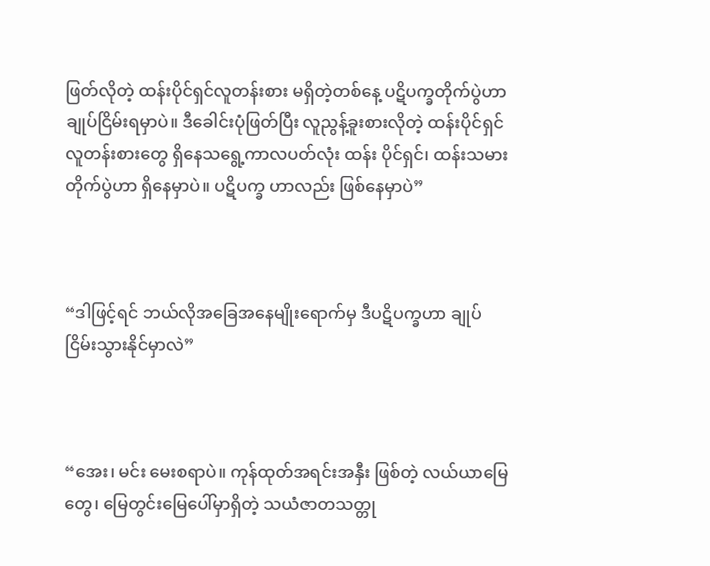ဖြတ်လိုတဲ့ ထန်းပိုင်ရှင်လူတန်းစား မရှိတဲ့တစ်နေ့ ပဋိပက္ခတိုက်ပွဲဟာ ချုပ်ငြိမ်းရမှာပဲ။ ဒီခေါင်းပုံဖြတ်ပြီး လူညွန့်ခူးစားလိုတဲ့ ထန်းပိုင်ရှင် လူတန်းစားတွေ ရှိနေသရွေ့ကာလပတ်လုံး ထန်း ပိုင်ရှင်၊ ထန်းသမားတိုက်ပွဲဟာ ရှိနေမှာပဲ။ ပဋိပက္ခ ဟာလည်း ဖြစ်နေမှာပဲ”



“ဒါဖြင့်ရင် ဘယ်လိုအခြေအနေမျိုးရောက်မှ ဒီပဋိပက္ခဟာ ချုပ်ငြိမ်းသွားနိုင်မှာလဲ”



“အေး၊ မင်း မေးစရာပဲ။ ကုန်ထုတ်အရင်းအနှီး ဖြစ်တဲ့ လယ်ယာမြေတွေ၊ မြေတွင်းမြေပေါ်မှာရှိတဲ့ သယံဇာတသတ္တု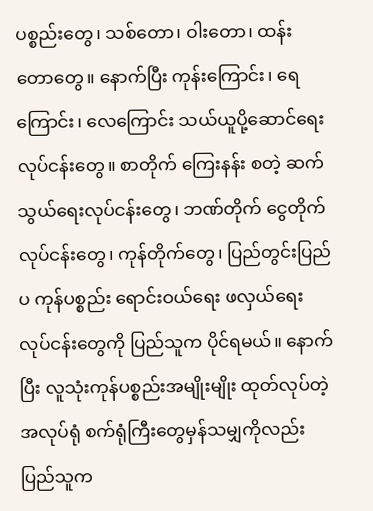ပစ္စည်းတွေ၊ သစ်တော၊ ဝါးတော၊ ထန်းတောတွေ။ နောက်ပြီး ကုန်းကြောင်း၊ ရေကြောင်း၊ လေကြောင်း သယ်ယူပို့ဆောင်ရေး လုပ်ငန်းတွေ။ စာတိုက် ကြေးနန်း စတဲ့ ဆက် သွယ်ရေးလုပ်ငန်းတွေ၊ ဘဏ်တိုက် ငွေတိုက်လုပ်ငန်းတွေ၊ ကုန်တိုက်တွေ၊ ပြည်တွင်းပြည်ပ ကုန်ပစ္စည်း ရောင်းဝယ်ရေး ဖလှယ်ရေး လုပ်ငန်းတွေကို ပြည်သူက ပိုင်ရမယ်။ နောက်ပြီး လူသုံးကုန်ပစ္စည်းအမျိုးမျိုး ထုတ်လုပ်တဲ့ အလုပ်ရုံ စက်ရုံကြီးတွေမှန်သမျှကိုလည်း ပြည်သူက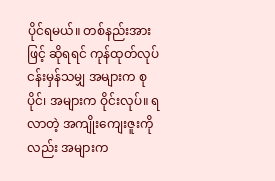ပိုင်ရမယ်။ တစ်နည်းအားဖြင့် ဆိုရရင် ကုန်ထုတ်လုပ်ငန်းမှန်သမျှ အများက စုပိုင်၊ အများက ဝိုင်းလုပ်။ ရလာတဲ့ အကျိုးကျေးဇူးကို လည်း အများက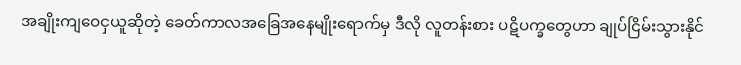အချိုးကျဝေငှယူဆိုတဲ့ ခေတ်ကာလအခြေအနေမျိုးရောက်မှ ဒီလို လူတန်းစား ပဋိပက္ခတွေဟာ ချုပ်ငြိမ်းသွားနိုင်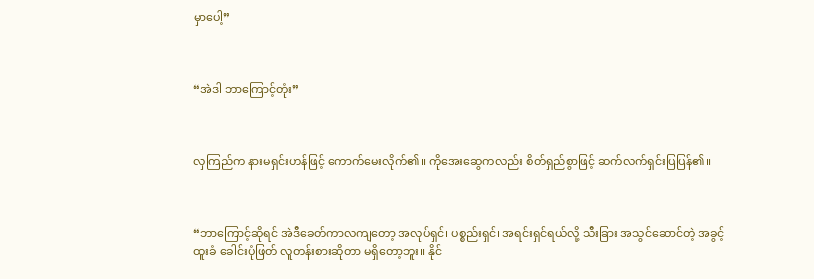မှာပေါ့”



“အဲဒါ ဘာကြောင့်တုံး”



လှကြည်က နားမရှင်းဟန်ဖြင့် ကောက်မေးလိုက်၏။ ကိုအေးဆွေကလည်း စိတ်ရှည်စွာဖြင့် ဆက်လက်ရှင်းပြပြန်၏။



“ဘာကြောင့်ဆိုရင် အဲဒီခေတ်ကာလကျတော့ အလုပ်ရှင်၊ ပစ္စည်းရှင်၊ အရင်းရှင်ရယ်လို့ သီးခြား အသွင်ဆောင်တဲ့ အခွင့်ထူးခံ ခေါင်းပုံဖြတ် လူတန်းစားဆိုတာ မရှိတော့ဘူး။ နိုင်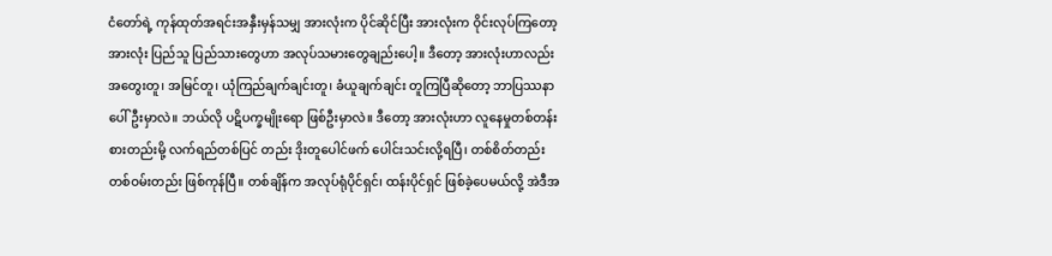ငံတော်ရဲ့ ကုန်ထုတ်အရင်းအနှီးမှန်သမျှ အားလုံးက ပိုင်ဆိုင်ပြီး အားလုံးက ဝိုင်းလုပ်ကြတော့ အားလုံး ပြည်သူ ပြည်သားတွေဟာ အလုပ်သမားတွေချည်းပေါ့။ ဒီတော့ အားလုံးဟာလည်း အတွေးတူ၊ အမြင်တူ၊ ယုံကြည်ချက်ချင်းတူ၊ ခံယူချက်ချင်း တူကြပြီဆိုတော့ ဘာပြဿနာပေါ်ဦးမှာလဲ။ ဘယ်လို ပဋိပက္ခမျိုးရော ဖြစ်ဦးမှာလဲ။ ဒီတော့ အားလုံးဟာ လူနေမှုတစ်တန်းစားတည်းမို့ လက်ရည်တစ်ပြင် တည်း ဒိုးတူပေါင်ဖက် ပေါင်းသင်းလို့ရပြီ၊ တစ်စိတ်တည်း တစ်ဝမ်းတည်း ဖြစ်ကုန်ပြီ။ တစ်ချိန်က အလုပ်ရုံပိုင်ရှင်၊ ထန်းပိုင်ရှင် ဖြစ်ခဲ့ပေမယ်လို့ အဲဒီအ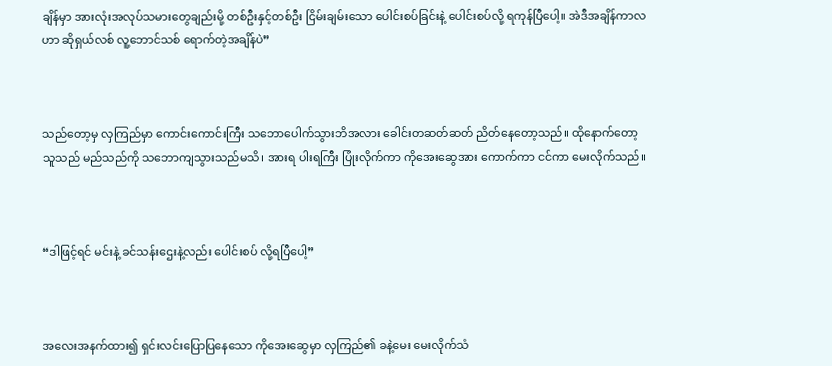ချိန်မှာ အားလုံးအလုပ်သမားတွေချည်းမို့ တစ်ဦးနှင့်တစ်ဦး ငြိမ်းချမ်းသော ပေါင်းစပ်ခြင်းနဲ့ ပေါင်းစပ်လို့ ရကုန်ပြီပေါ့။ အဲဒီအချိန်ကာလဟာ ဆိုရှယ်လစ် လူ့ဘောင်သစ် ရောက်တဲ့အချိန်ပဲ”



သည်တော့မှ လှကြည်မှာ ကောင်းကောင်းကြီး သဘောပေါက်သွားဘိအလား ခေါင်းတဆတ်ဆတ် ညိတ်နေတော့သည်။ ထိုနောက်တော့ သူသည် မည်သည်ကို သဘောကျသွားသည်မသိ၊ အားရ ပါးရကြီး ပြုံးလိုက်ကာ ကိုအေးဆွေအား ကောက်ကာ ငင်ကာ မေးလိုက်သည်။



“ဒါဖြင့်ရင် မင်းနဲ့ ခင်သန်းဌေးနဲ့လည်း ပေါင်းစပ် လို့ရပြီပေါ့”



အလေးအနက်ထား၍ ရှင်းလင်းပြောပြနေသော ကိုအေးဆွေမှာ လှကြည်၏ ခနဲ့မေး မေးလိုက်သံ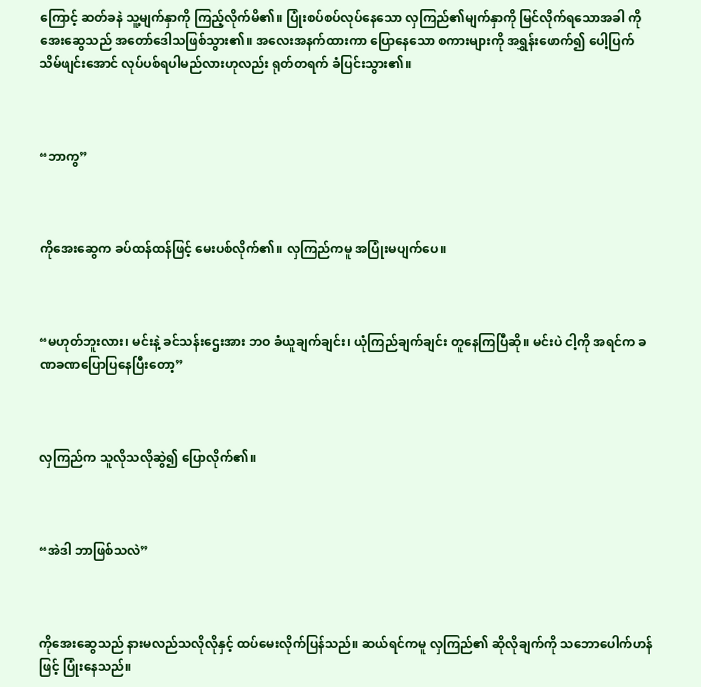ကြောင့် ဆတ်ခနဲ သူ့မျက်နှာကို ကြည့်လိုက်မိ၏။ ပြုံးစပ်စပ်လုပ်နေသော လှကြည်၏မျက်နှာကို မြင်လိုက်ရသောအခါ ကိုအေးဆွေသည် အတော်ဒေါသဖြစ်သွား၏။ အလေးအနက်ထားကာ ပြောနေသော စကားများကို အရွှန်းဖောက်၍ ပေါ့ပြက် သိမ်ဖျင်းအောင် လုပ်ပစ်ရပါမည်လားဟုလည်း ရုတ်တရက် ခံပြင်းသွား၏။



“ဘာကွ”



ကိုအေးဆွေက ခပ်ထန်ထန်ဖြင့် မေးပစ်လိုက်၏။ လှကြည်ကမူ အပြုံးမပျက်ပေ။



“မဟုတ်ဘူးလား၊ မင်းနဲ့ ခင်သန်းဌေးအား ဘဝ ခံယူချက်ချင်း၊ ယုံကြည်ချက်ချင်း တူနေကြပြီဆို။ မင်းပဲ ငါ့ကို အရင်က ခဏခဏပြောပြနေပြီးတော့”



လှကြည်က သူလိုသလိုဆွဲ၍ ပြောလိုက်၏။



“အဲဒါ ဘာဖြစ်သလဲ”



ကိုအေးဆွေသည် နားမလည်သလိုလိုနှင့် ထပ်မေးလိုက်ပြန်သည်။ ဆယ်ရင်ကမူ လှကြည်၏ ဆိုလိုချက်ကို သဘောပေါက်ဟန်ဖြင့် ပြုံးနေသည်။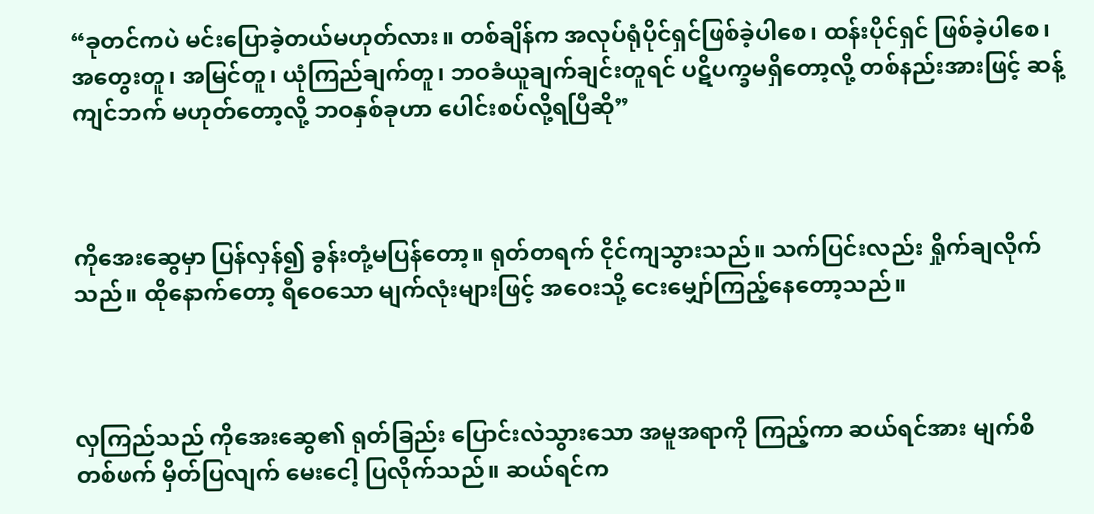“ခုတင်ကပဲ မင်းပြောခဲ့တယ်မဟုတ်လား။ တစ်ချိန်က အလုပ်ရုံပိုင်ရှင်ဖြစ်ခဲ့ပါစေ၊ ထန်းပိုင်ရှင် ဖြစ်ခဲ့ပါစေ၊ အတွေးတူ၊ အမြင်တူ၊ ယုံကြည်ချက်တူ၊ ဘဝခံယူချက်ချင်းတူရင် ပဋိပက္ခမရှိတော့လို့ တစ်နည်းအားဖြင့် ဆန့်ကျင်ဘက် မဟုတ်တော့လို့ ဘဝနှစ်ခုဟာ ပေါင်းစပ်လို့ရပြီဆို”



ကိုအေးဆွေမှာ ပြန်လှန်၍ ခွန်းတုံ့မပြန်တော့။ ရုတ်တရက် ငိုင်ကျသွားသည်။ သက်ပြင်းလည်း ရှိုက်ချလိုက်သည်။ ထိုနောက်တော့ ရီဝေသော မျက်လုံးများဖြင့် အဝေးသို့ ငေးမျှော်ကြည့်နေတော့သည်။



လှကြည်သည် ကိုအေးဆွေ၏ ရုတ်ခြည်း ပြောင်းလဲသွားသော အမူအရာကို ကြည့်ကာ ဆယ်ရင်အား မျက်စိတစ်ဖက် မှိတ်ပြလျက် မေးငေါ့ ပြလိုက်သည်။ ဆယ်ရင်က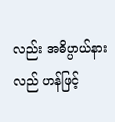လည်း အဓိပ္ပာယ်နားလည် ဟန်ဖြင့်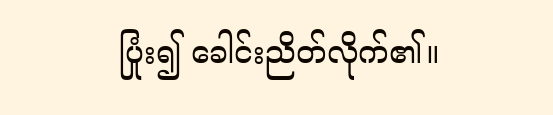ပြုံး၍ ခေါင်းညိတ်လိုက်၏။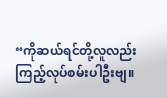“ကိုဆယ်ရင်တို့လူလည်း ကြည့်လုပ်စမ်းပါဦးဗျ။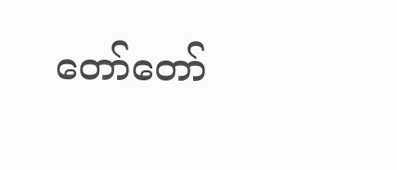တော်တော်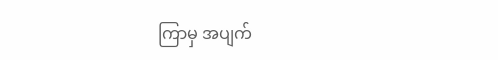ကြာမှ အပျက်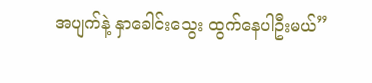အပျက်နဲ့ နှာခေါင်းသွေး ထွက်နေပါဦးမယ်”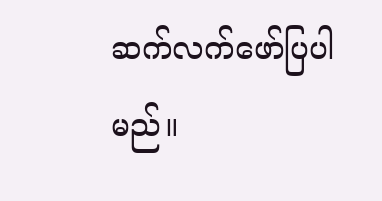ဆက်လက်ဖော်ပြပါမည်။